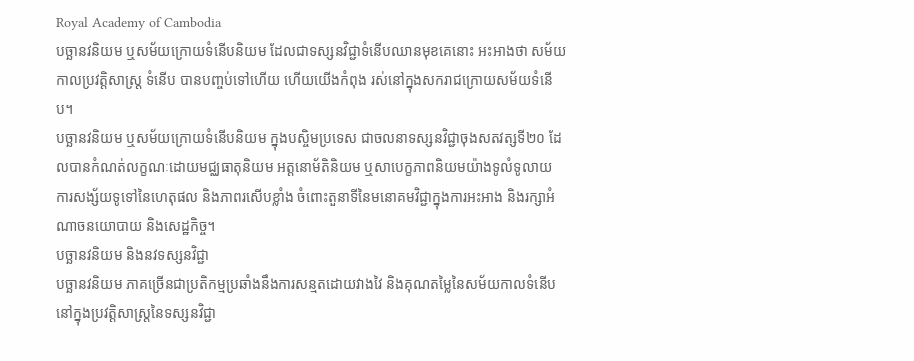Royal Academy of Cambodia
បច្ឆានវនិយម ឬសម័យក្រោយទំនើបនិយម ដែលជាទស្សនវិជ្ជាទំនើបឈានមុខគេនោះ អះអាងថា សម័យកាលប្រវត្ដិសាស្ដ្រ ទំនើប បានបញ្ចប់ទៅហើយ ហើយយើងកំពុង រស់នៅក្នុងសករាជក្រោយសម័យទំនើប។
បច្ឆានវនិយម ឬសម័យក្រោយទំនើបនិយម ក្នុងបស្ចិមប្រទេស ជាចលនាទស្សនវិជ្ជាចុងសតវត្សទី២០ ដែលបានកំណត់លក្ខណៈដោយមជ្ឈធាតុនិយម អត្តនោម័តិនិយម ឬសាបេក្ខភាពនិយមយ៉ាងទូលំទូលាយ ការសង្ស័យទូទៅនៃហេតុផល និងភាពរសើបខ្លាំង ចំពោះតួនាទីនៃមនោគមវិជ្ជាក្នុងការអះអាង និងរក្សាអំណាចនយោបាយ និងសេដ្ឋកិច្ច។
បច្ឆានវនិយម និងនវទស្សនវិជ្ជា
បច្ឆានវនិយម ភាគច្រើនជាប្រតិកម្មប្រឆាំងនឹងការសន្មតដោយវាងវៃ និងគុណតម្លៃនៃសម័យកាលទំនើប នៅក្នុងប្រវត្តិសាស្រ្តនៃទស្សនវិជ្ជា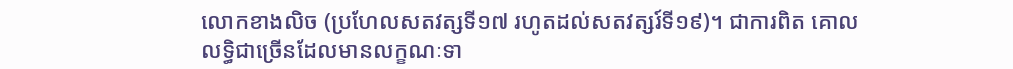លោកខាងលិច (ប្រហែលសតវត្សទី១៧ រហូតដល់សតវត្សរ៍ទី១៩)។ ជាការពិត គោលលទ្ធិជាច្រើនដែលមានលក្ខណៈទា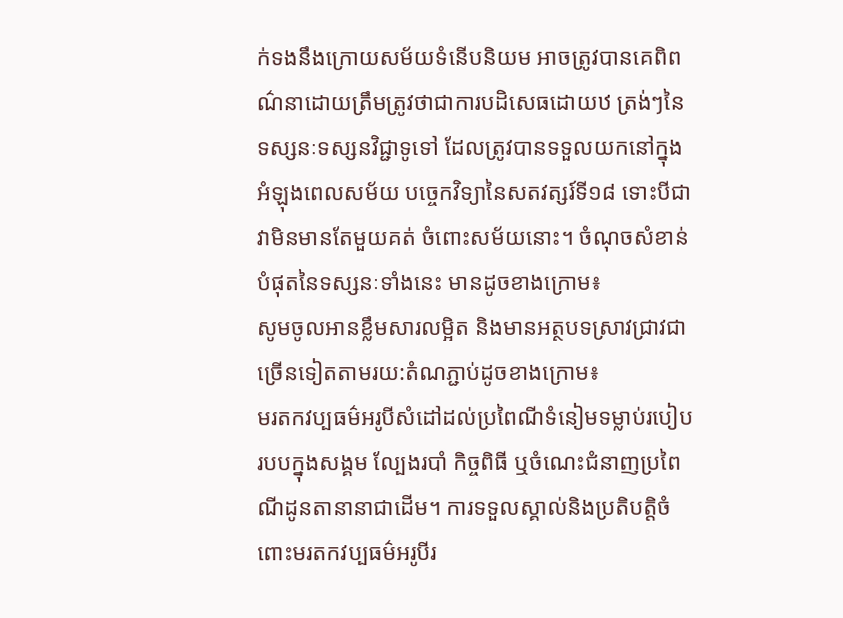ក់ទងនឹងក្រោយសម័យទំនើបនិយម អាចត្រូវបានគេពិពណ៌នាដោយត្រឹមត្រូវថាជាការបដិសេធដោយឋ ត្រង់ៗនៃទស្សនៈទស្សនវិជ្ជាទូទៅ ដែលត្រូវបានទទួលយកនៅក្នុងអំឡុងពេលសម័យ បច្ចេកវិទ្យានៃសតវត្សរ៍ទី១៨ ទោះបីជាវាមិនមានតែមួយគត់ ចំពោះសម័យនោះ។ ចំណុចសំខាន់បំផុតនៃទស្សនៈទាំងនេះ មានដូចខាងក្រោម៖
សូមចូលអានខ្លឹមសារលម្អិត និងមានអត្ថបទស្រាវជ្រាវជាច្រើនទៀតតាមរយ:តំណភ្ជាប់ដូចខាងក្រោម៖
មរតកវប្បធម៌អរូបីសំដៅដល់ប្រពៃណីទំនៀមទម្លាប់របៀបរបបក្នុងសង្គម ល្បែងរបាំ កិច្ចពិធី ឬចំណេះជំនាញប្រពៃណីដូនតានានាជាដើម។ ការទទួលស្គាល់និងប្រតិបត្តិចំពោះមរតកវប្បធម៌អរូបីរ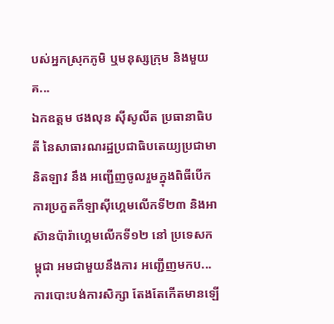បស់អ្នកស្រុកភូមិ ឬមនុស្សក្រុម និងមួយគ...
ឯកឧត្តម ថងលុន ស៊ីសូលីត ប្រធានាធិបតី នៃសាធារណរដ្ឋប្រជាធិបតេយ្យប្រជាមានិតឡាវ នឹង អញ្ជើញចូលរួមក្នុងពិធីបើកការប្រកួតកីឡាស៊ីហ្គេមលើកទី២៣ និងអាស៊ានប៉ារ៉ាហ្គេមលើកទី១២ នៅ ប្រទេសកម្ពុជា អមជាមួយនឹងការ អញ្ជើញមកប...
ការបោះបង់ការសិក្សា តែងតែកើតមានឡើ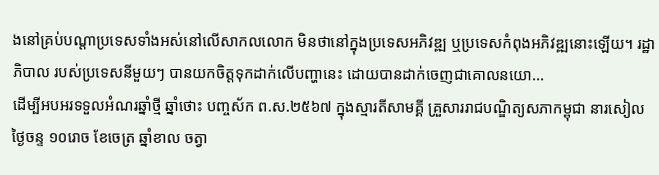ងនៅគ្រប់បណ្តាប្រទេសទាំងអស់នៅលើសាកលលោក មិនថានៅក្នុងប្រទេសអភិវឌ្ឍ ឬប្រទេសកំពុងអភិវឌ្ឍនោះឡើយ។ រដ្ឋាភិបាល របស់ប្រទេសនីមួយៗ បានយកចិត្តទុកដាក់លើបញ្ហានេះ ដោយបានដាក់ចេញជាគោលនយោ...
ដើម្បីអបអរទទួលអំណរឆ្នាំថ្មី ឆ្នាំថោះ បញ្ចស័ក ព.ស.២៥៦៧ ក្នុងស្មារតីសាមគ្គី គ្រួសាររាជបណ្ឌិត្យសភាកម្ពុជា នារសៀលថ្ងៃចន្ទ ១០រោច ខែចេត្រ ឆ្នាំខាល ចត្វា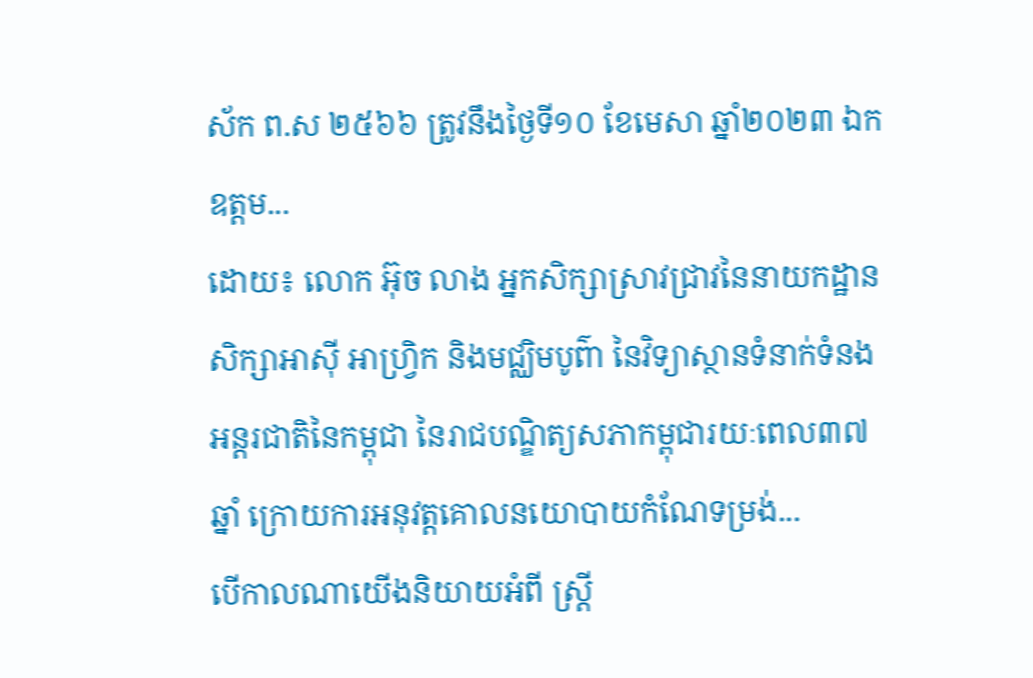ស័ក ព.ស ២៥៦៦ ត្រូវនឹងថ្ងៃទី១០ ខែមេសា ឆ្នាំ២០២៣ ឯកឧត្តម...
ដោយ៖ លោក អ៊ុច លាង អ្នកសិក្សាស្រាវជ្រាវនៃនាយកដ្ឋានសិក្សាអាស៊ី អាហ្វ្រិក និងមជ្ឈិមបូព៌ា នៃវិទ្យាស្ថានទំនាក់ទំនងអន្តរជាតិនៃកម្ពុជា នៃរាជបណ្ឌិត្យសភាកម្ពុជារយៈពេល៣៧ឆ្នាំ ក្រោយការអនុវត្តគោលនយោបាយកំណែទម្រង់...
បើកាលណាយើងនិយាយអំពី ស្រ្តី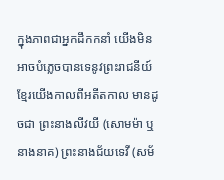ក្នុងភាពជាអ្នកដឹកកនាំ យើងមិនអាចបំភ្លេចបានទេនូវព្រះរាជនីយ៍ខ្មែរយើងកាលពីអតីតកាល មានដូចជា ព្រះនាងលីវយី (សោមម៉ា ឬនាងនាគ) ព្រះនាងជ័យទេវី (សម័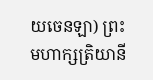យចេនឡា) ព្រះមហាក្សត្រិយានី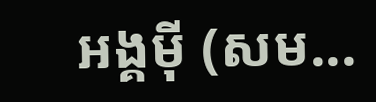អង្គម៉ី (សម...